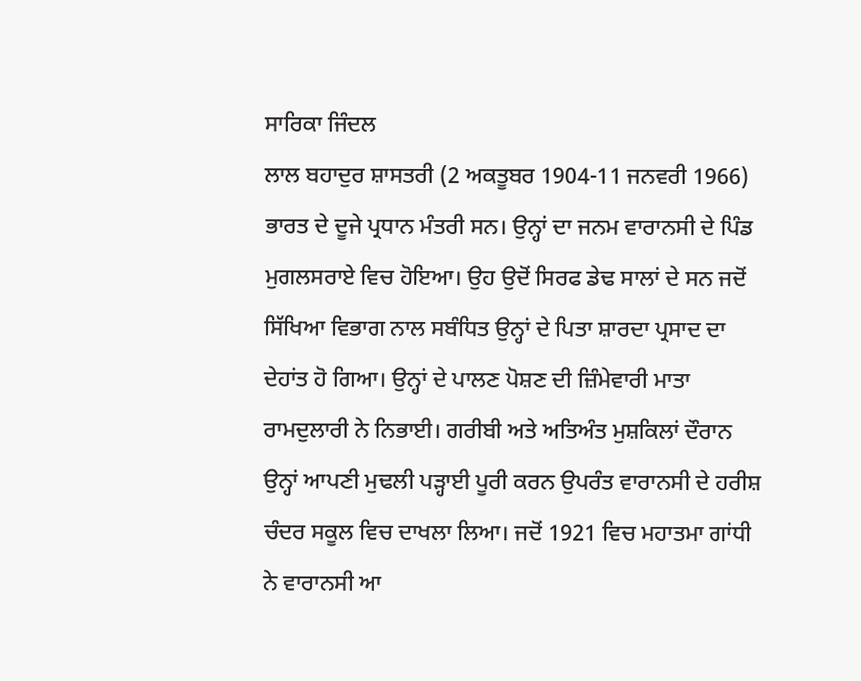ਸਾਰਿਕਾ ਜਿੰਦਲ
ਲਾਲ ਬਹਾਦੁਰ ਸ਼ਾਸਤਰੀ (2 ਅਕਤੂਬਰ 1904-11 ਜਨਵਰੀ 1966) ਭਾਰਤ ਦੇ ਦੂਜੇ ਪ੍ਰਧਾਨ ਮੰਤਰੀ ਸਨ। ਉਨ੍ਹਾਂ ਦਾ ਜਨਮ ਵਾਰਾਨਸੀ ਦੇ ਪਿੰਡ ਮੁਗਲਸਰਾਏ ਵਿਚ ਹੋਇਆ। ਉਹ ਉਦੋਂ ਸਿਰਫ ਡੇਢ ਸਾਲਾਂ ਦੇ ਸਨ ਜਦੋਂ ਸਿੱਖਿਆ ਵਿਭਾਗ ਨਾਲ ਸਬੰਧਿਤ ਉਨ੍ਹਾਂ ਦੇ ਪਿਤਾ ਸ਼ਾਰਦਾ ਪ੍ਰਸਾਦ ਦਾ ਦੇਹਾਂਤ ਹੋ ਗਿਆ। ਉਨ੍ਹਾਂ ਦੇ ਪਾਲਣ ਪੋਸ਼ਣ ਦੀ ਜ਼ਿੰਮੇਵਾਰੀ ਮਾਤਾ ਰਾਮਦੁਲਾਰੀ ਨੇ ਨਿਭਾਈ। ਗਰੀਬੀ ਅਤੇ ਅਤਿਅੰਤ ਮੁਸ਼ਕਿਲਾਂ ਦੌਰਾਨ ਉਨ੍ਹਾਂ ਆਪਣੀ ਮੁਢਲੀ ਪੜ੍ਹਾਈ ਪੂਰੀ ਕਰਨ ਉਪਰੰਤ ਵਾਰਾਨਸੀ ਦੇ ਹਰੀਸ਼ ਚੰਦਰ ਸਕੂਲ ਵਿਚ ਦਾਖਲਾ ਲਿਆ। ਜਦੋਂ 1921 ਵਿਚ ਮਹਾਤਮਾ ਗਾਂਧੀ ਨੇ ਵਾਰਾਨਸੀ ਆ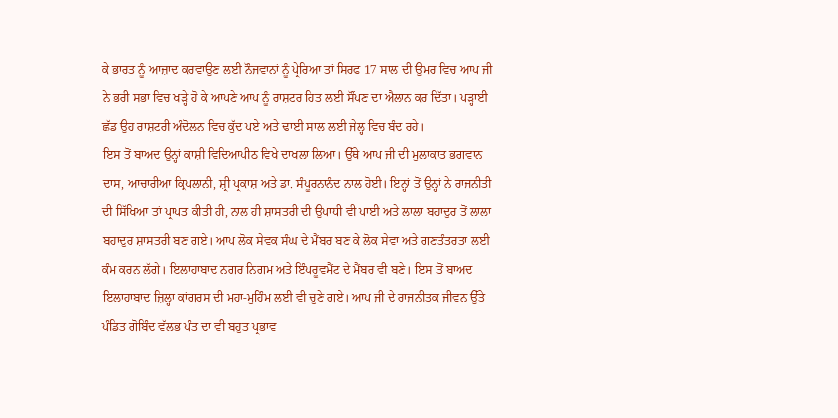ਕੇ ਭਾਰਤ ਨੂੰ ਆਜ਼ਾਦ ਕਰਵਾਉਣ ਲਈ ਨੌਜਵਾਨਾਂ ਨੂੰ ਪ੍ਰੇਰਿਆ ਤਾਂ ਸਿਰਫ 17 ਸਾਲ ਦੀ ਉਮਰ ਵਿਚ ਆਪ ਜੀ ਨੇ ਭਰੀ ਸਭਾ ਵਿਚ ਖੜ੍ਹੇ ਹੋ ਕੇ ਆਪਣੇ ਆਪ ਨੂੰ ਰਾਸ਼ਟਰ ਹਿਤ ਲਈ ਸੌਂਪਣ ਦਾ ਐਲਾਨ ਕਰ ਦਿੱਤਾ। ਪੜ੍ਹਾਈ ਛੱਡ ਉਹ ਰਾਸ਼ਟਰੀ ਅੰਦੋਲਨ ਵਿਚ ਕੁੱਦ ਪਏ ਅਤੇ ਢਾਈ ਸਾਲ ਲਈ ਜੇਲ੍ਹ ਵਿਚ ਬੰਦ ਰਹੇ।
ਇਸ ਤੋਂ ਬਾਅਦ ਉਨ੍ਹਾਂ ਕਾਸ਼ੀ ਵਿਦਿਆਪੀਠ ਵਿਖੇ ਦਾਖਲਾ ਲਿਆ। ਉੱਥੇ ਆਪ ਜੀ ਦੀ ਮੁਲਾਕਾਤ ਭਗਵਾਨ ਦਾਸ, ਆਚਾਰੀਆ ਕ੍ਰਿਪਲਾਨੀ, ਸ਼੍ਰੀ ਪ੍ਰਕਾਸ਼ ਅਤੇ ਡਾ. ਸੰਪੂਰਨਾਨੰਦ ਨਾਲ ਹੋਈ। ਇਨ੍ਹਾਂ ਤੋਂ ਉਨ੍ਹਾਂ ਨੇ ਰਾਜਨੀਤੀ ਦੀ ਸਿੱਖਿਆ ਤਾਂ ਪ੍ਰਾਪਤ ਕੀਤੀ ਹੀ, ਨਾਲ ਹੀ ਸ਼ਾਸਤਰੀ ਦੀ ਉਪਾਧੀ ਵੀ ਪਾਈ ਅਤੇ ਲਾਲਾ ਬਹਾਦੁਰ ਤੋਂ ਲਾਲਾ ਬਹਾਦੁਰ ਸ਼ਾਸਤਰੀ ਬਣ ਗਏ। ਆਪ ਲੋਕ ਸੇਵਕ ਸੰਘ ਦੇ ਮੈਂਬਰ ਬਣ ਕੇ ਲੋਕ ਸੇਵਾ ਅਤੇ ਗਣਤੰਤਰਤਾ ਲਈ ਕੰਮ ਕਰਨ ਲੱਗੇ। ਇਲਾਹਾਬਾਦ ਨਗਰ ਨਿਗਮ ਅਤੇ ਇੰਪਰੂਵਮੈਂਟ ਦੇ ਮੈਂਬਰ ਵੀ ਬਣੇ। ਇਸ ਤੋਂ ਬਾਅਦ ਇਲਾਹਾਬਾਦ ਜ਼ਿਲ੍ਹਾ ਕਾਂਗਰਸ ਦੀ ਮਹਾ-ਮੁਹਿੰਮ ਲਈ ਵੀ ਚੁਣੇ ਗਏ। ਆਪ ਜੀ ਦੇ ਰਾਜਨੀਤਕ ਜੀਵਨ ਉੱਤੇ ਪੰਡਿਤ ਗੋਬਿੰਦ ਵੱਲਭ ਪੰਤ ਦਾ ਵੀ ਬਹੁਤ ਪ੍ਰਭਾਵ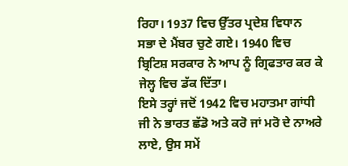ਰਿਹਾ। 1937 ਵਿਚ ਉੱਤਰ ਪ੍ਰਦੇਸ਼ ਵਿਧਾਨ ਸਭਾ ਦੇ ਮੈਂਬਰ ਚੁਣੇ ਗਏ। 1940 ਵਿਚ ਬ੍ਰਿਟਿਸ਼ ਸਰਕਾਰ ਨੇ ਆਪ ਨੂੰ ਗ੍ਰਿਫਤਾਰ ਕਰ ਕੇ ਜੇਲ੍ਹ ਵਿਚ ਡੱਕ ਦਿੱਤਾ।
ਇਸੇ ਤਰ੍ਹਾਂ ਜਦੋਂ 1942 ਵਿਚ ਮਹਾਤਮਾ ਗਾਂਧੀ ਜੀ ਨੇ ਭਾਰਤ ਛੱਡੋ ਅਤੇ ਕਰੋ ਜਾਂ ਮਰੋ ਦੇ ਨਾਅਰੇ ਲਾਏ, ਉਸ ਸਮੇਂ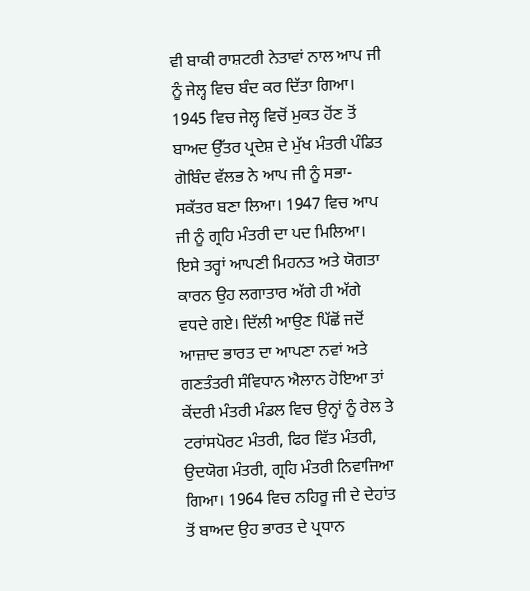ਵੀ ਬਾਕੀ ਰਾਸ਼ਟਰੀ ਨੇਤਾਵਾਂ ਨਾਲ ਆਪ ਜੀ ਨੂੰ ਜੇਲ੍ਹ ਵਿਚ ਬੰਦ ਕਰ ਦਿੱਤਾ ਗਿਆ। 1945 ਵਿਚ ਜੇਲ੍ਹ ਵਿਚੋਂ ਮੁਕਤ ਹੋਂਣ ਤੋਂ ਬਾਅਦ ਉੱਤਰ ਪ੍ਰਦੇਸ਼ ਦੇ ਮੁੱਖ ਮੰਤਰੀ ਪੰਡਿਤ ਗੋਬਿੰਦ ਵੱਲਭ ਨੇ ਆਪ ਜੀ ਨੂੰ ਸਭਾ-ਸਕੱਤਰ ਬਣਾ ਲਿਆ। 1947 ਵਿਚ ਆਪ ਜੀ ਨੂੰ ਗ੍ਰਹਿ ਮੰਤਰੀ ਦਾ ਪਦ ਮਿਲਿਆ। ਇਸੇ ਤਰ੍ਹਾਂ ਆਪਣੀ ਮਿਹਨਤ ਅਤੇ ਯੋਗਤਾ ਕਾਰਨ ਉਹ ਲਗਾਤਾਰ ਅੱਗੇ ਹੀ ਅੱਗੇ ਵਧਦੇ ਗਏ। ਦਿੱਲੀ ਆਉਣ ਪਿੱਛੋਂ ਜਦੋਂ ਆਜ਼ਾਦ ਭਾਰਤ ਦਾ ਆਪਣਾ ਨਵਾਂ ਅਤੇ ਗਣਤੰਤਰੀ ਸੰਵਿਧਾਨ ਐਲਾਨ ਹੋਇਆ ਤਾਂ ਕੇਂਦਰੀ ਮੰਤਰੀ ਮੰਡਲ ਵਿਚ ਉਨ੍ਹਾਂ ਨੂੰ ਰੇਲ ਤੇ ਟਰਾਂਸਪੋਰਟ ਮੰਤਰੀ, ਫਿਰ ਵਿੱਤ ਮੰਤਰੀ, ਉਦਯੋਗ ਮੰਤਰੀ, ਗ੍ਰਹਿ ਮੰਤਰੀ ਨਿਵਾਜਿਆ ਗਿਆ। 1964 ਵਿਚ ਨਹਿਰੂ ਜੀ ਦੇ ਦੇਹਾਂਤ ਤੋਂ ਬਾਅਦ ਉਹ ਭਾਰਤ ਦੇ ਪ੍ਰਧਾਨ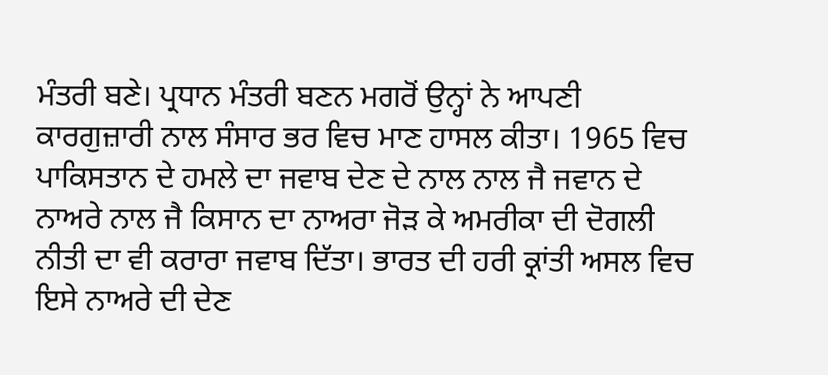ਮੰਤਰੀ ਬਣੇ। ਪ੍ਰਧਾਨ ਮੰਤਰੀ ਬਣਨ ਮਗਰੋਂ ਉਨ੍ਹਾਂ ਨੇ ਆਪਣੀ ਕਾਰਗੁਜ਼ਾਰੀ ਨਾਲ ਸੰਸਾਰ ਭਰ ਵਿਚ ਮਾਣ ਹਾਸਲ ਕੀਤਾ। 1965 ਵਿਚ ਪਾਕਿਸਤਾਨ ਦੇ ਹਮਲੇ ਦਾ ਜਵਾਬ ਦੇਣ ਦੇ ਨਾਲ ਨਾਲ ਜੈ ਜਵਾਨ ਦੇ ਨਾਅਰੇ ਨਾਲ ਜੈ ਕਿਸਾਨ ਦਾ ਨਾਅਰਾ ਜੋੜ ਕੇ ਅਮਰੀਕਾ ਦੀ ਦੋਗਲੀ ਨੀਤੀ ਦਾ ਵੀ ਕਰਾਰਾ ਜਵਾਬ ਦਿੱਤਾ। ਭਾਰਤ ਦੀ ਹਰੀ ਕ੍ਰਾਂਤੀ ਅਸਲ ਵਿਚ ਇਸੇ ਨਾਅਰੇ ਦੀ ਦੇਣ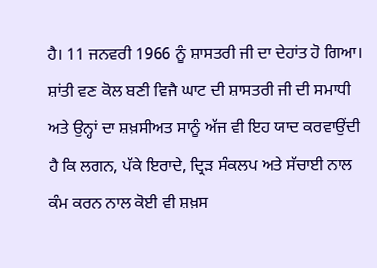ਹੈ। 11 ਜਨਵਰੀ 1966 ਨੂੰ ਸ਼ਾਸਤਰੀ ਜੀ ਦਾ ਦੇਹਾਂਤ ਹੋ ਗਿਆ। ਸ਼ਾਂਤੀ ਵਣ ਕੋਲ ਬਣੀ ਵਿਜੈ ਘਾਟ ਦੀ ਸ਼ਾਸਤਰੀ ਜੀ ਦੀ ਸਮਾਧੀ ਅਤੇ ਉਨ੍ਹਾਂ ਦਾ ਸ਼ਖ਼ਸੀਅਤ ਸਾਨੂੰ ਅੱਜ ਵੀ ਇਹ ਯਾਦ ਕਰਵਾਉਂਦੀ ਹੈ ਕਿ ਲਗਨ, ਪੱਕੇ ਇਰਾਦੇ, ਦ੍ਰਿੜ ਸੰਕਲਪ ਅਤੇ ਸੱਚਾਈ ਨਾਲ ਕੰਮ ਕਰਨ ਨਾਲ ਕੋਈ ਵੀ ਸ਼ਖ਼ਸ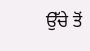ਉੱਚੇ ਤੋਂ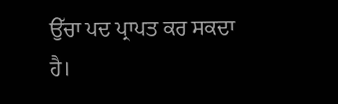ਉੱਚਾ ਪਦ ਪ੍ਰਾਪਤ ਕਰ ਸਕਦਾ ਹੈ।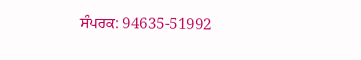ਸੰਪਰਕ: 94635-51992